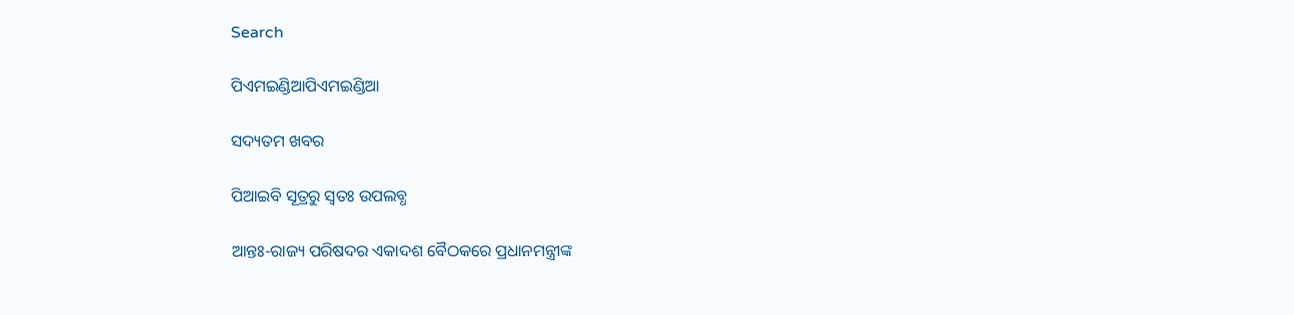Search

ପିଏମଇଣ୍ଡିଆପିଏମଇଣ୍ଡିଆ

ସଦ୍ୟତମ ଖବର

ପିଆଇବି ସୂତ୍ରରୁ ସ୍ବତଃ ଉପଲବ୍ଧ

ଆନ୍ତଃ-ରାଜ୍ୟ ପରିଷଦର ଏକାଦଶ ବୈଠକରେ ପ୍ରଧାନମନ୍ତ୍ରୀଙ୍କ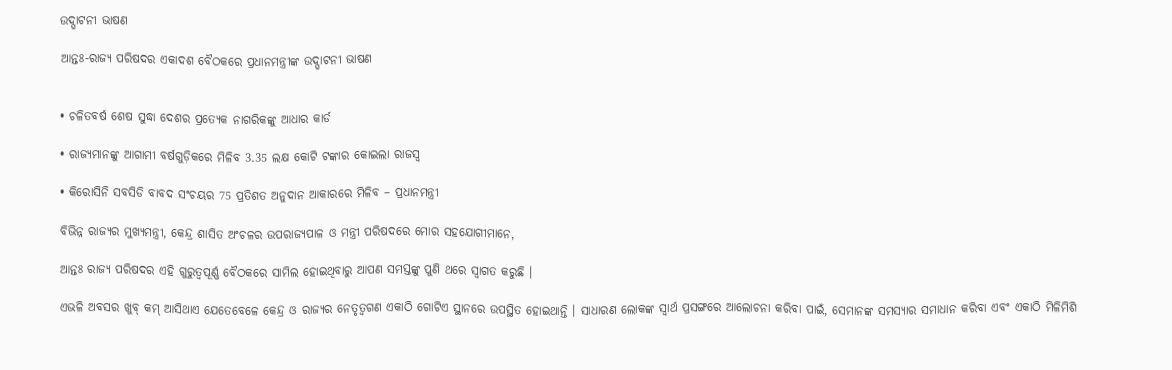ଉଦ୍ଘାଟନୀ ଭାଷଣ

ଆନ୍ତଃ-ରାଜ୍ୟ ପରିଷଦର ଏକାଦଶ ବୈଠକରେ ପ୍ରଧାନମନ୍ତ୍ରୀଙ୍କ ଉଦ୍ଘାଟନୀ ଭାଷଣ


• ଚଳିତବର୍ଷ ଶେଷ ସୁଦ୍ଧା ଦେଶର ପ୍ରତ୍ୟେକ ନାଗରିକଙ୍କୁ ଆଧାର କାର୍ଡ

• ରାଜ୍ୟମାନଙ୍କୁ ଆଗାମୀ ବର୍ଷଗୁଡ଼ିକରେ ମିଳିବ 3.35 ଲକ୍ଷ କୋଟି ଟଙ୍କାର କୋଇଲା ରାଜସ୍ୱ

• କିରୋସିନି ସବସିଡି ବାବଦ ସଂଚୟର 75 ପ୍ରତିଶତ ଅନୁଦାନ ଆକାରରେ ମିଳିବ – ପ୍ରଧାନମନ୍ତ୍ରୀ

ବିଭିନ୍ନ ରାଜ୍ୟର ମୁଖ୍ୟମନ୍ତ୍ରୀ, କେନ୍ଦ୍ର ଶାସିତ ଅଂଚଳର ଉପରାଜ୍ୟପାଳ ଓ ମନ୍ତ୍ରୀ ପରିଷଦରେ ମୋର ସହଯୋଗୀମାନେ,

ଆନ୍ତଃ ରାଜ୍ୟ ପରିଷଦର ଏହି ଗୁରୁତ୍ୱପୂର୍ଣ୍ଣ ବୈଠକରେ ସାମିଲ ହୋଇଥିବାରୁ ଆପଣ ସମସ୍ତଙ୍କୁ ପୁଣି ଥରେ ସ୍ୱାଗତ କରୁଛି ।

ଏଭଳି ଅବସର ଖୁବ୍ କମ୍ ଆସିଥାଏ ଯେତେବେଳେ କେନ୍ଦ୍ର ଓ ରାଜ୍ୟର ନେତୃତ୍ୱଗଣ ଏକାଠି ଗୋଟିଏ ସ୍ଥାନରେ ଉପସ୍ଥିତ ହୋଇଥାନ୍ତି । ସାଧାରଣ ଲୋକଙ୍କ ସ୍ୱାର୍ଥ ପ୍ରସଙ୍ଗରେ ଆଲୋଚନା କରିବା ପାଇଁ, ସେମାନଙ୍କ ସମସ୍ୟାର ସମାଧାନ କରିବା ଏବଂ ଏକାଠି ମିଳିମିଶି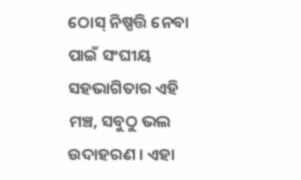ଠୋସ୍ ନିଷ୍ପତ୍ତି ନେବା ପାଇଁ ସଂଘୀୟ ସହଭାଗିତାର ଏହି ମଞ୍ଚ, ସବୁଠୁ ଭଲ ଉଦାହରଣ । ଏହା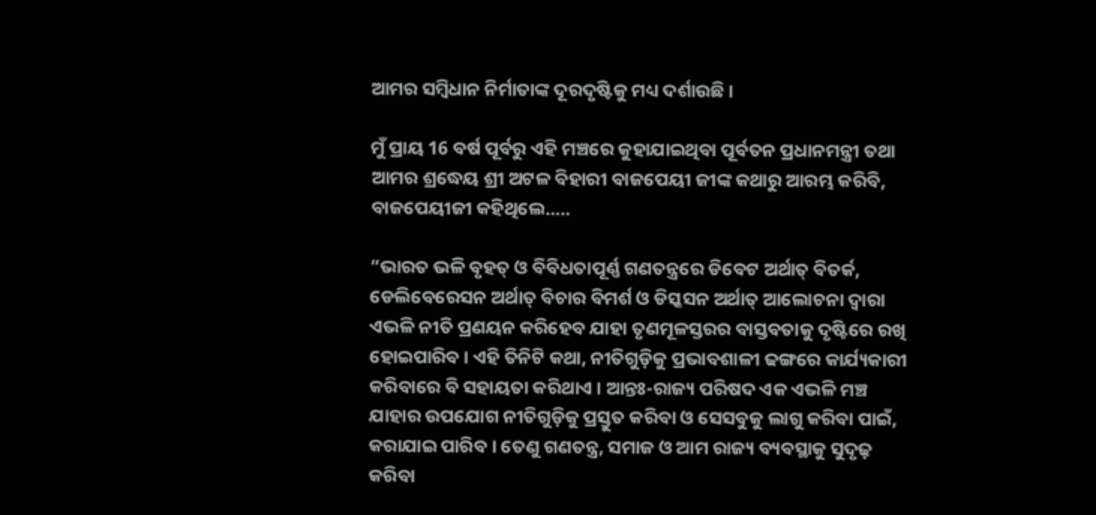ଆମର ସମ୍ବିଧାନ ନିର୍ମାତାଙ୍କ ଦୂରଦୃଷ୍ଟିକୁ ମଧ୍ୟ ଦର୍ଶାଉଛି ।

ମୁଁ ପ୍ରାୟ 16 ବର୍ଷ ପୂର୍ବରୁ ଏହି ମଞ୍ଚରେ କୁହାଯାଇଥିବା ପୂର୍ବତନ ପ୍ରଧାନମନ୍ତ୍ରୀ ତଥା ଆମର ଶ୍ରଦ୍ଧେୟ ଶ୍ରୀ ଅଟଳ ବିହାରୀ ବାଜପେୟୀ ଜୀଙ୍କ କଥାରୁ ଆରମ୍ଭ କରିବି, ବାଜପେୟୀଜୀ କହିଥିଲେ…..

“ଭାରତ ଭଳି ବୃହତ୍ ଓ ବିବିଧତାପୂର୍ଣ୍ଣ ଗଣତନ୍ତ୍ରରେ ଡିବେଟ ଅର୍ଥାତ୍ ବିତର୍କ, ଡେଲିବେରେସନ ଅର୍ଥାତ୍ ବିଚାର ବିମର୍ଶ ଓ ଡିସ୍କସନ ଅର୍ଥାତ୍ ଆଲୋଚନା ଦ୍ୱାରା ଏଭଳି ନୀତି ପ୍ରଣୟନ କରିହେବ ଯାହା ତୃଣମୂଳସ୍ତରର ବାସ୍ତବତାକୁ ଦୃଷ୍ଟିରେ ରଖି ହୋଇପାରିବ । ଏହି ତିନିଟି କଥା, ନୀତିଗୁଡ଼ିକୁ ପ୍ରଭାବଶାଳୀ ଢଙ୍ଗରେ କାର୍ଯ୍ୟକାରୀ କରିବାରେ ବି ସହାୟତା କରିଥାଏ । ଆନ୍ତଃ-ରାଜ୍ୟ ପରିଷଦ ଏକ ଏଭଳି ମଞ୍ଚ ଯାହାର ଉପଯୋଗ ନୀତିଗୁଡ଼ିକୁ ପ୍ରସ୍ତୁତ କରିବା ଓ ସେସବୁକୁ ଲାଗୁ କରିବା ପାଇଁ, କରାଯାଇ ପାରିବ । ତେଣୁ ଗଣତନ୍ତ୍ର, ସମାଜ ଓ ଆମ ରାଜ୍ୟ ବ୍ୟବସ୍ଥାକୁ ସୁଦୃଢ଼ କରିବା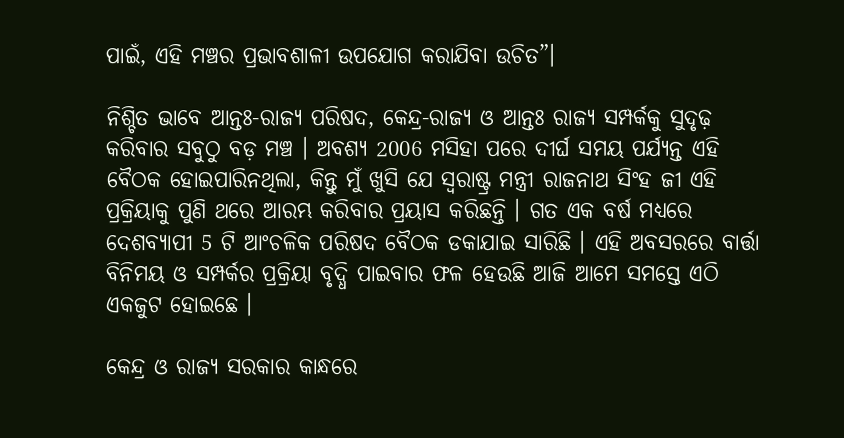ପାଇଁ, ଏହି ମଞ୍ଚର ପ୍ରଭାବଶାଳୀ ଉପଯୋଗ କରାଯିବା ଉଚିତ”।

ନିଶ୍ଚିତ ଭାବେ ଆନ୍ତଃ-ରାଜ୍ୟ ପରିଷଦ, କେନ୍ଦ୍ର-ରାଜ୍ୟ ଓ ଆନ୍ତଃ ରାଜ୍ୟ ସମ୍ପର୍କକୁ ସୁଦୃଢ଼ କରିବାର ସବୁଠୁ ବଡ଼ ମଞ୍ଚ । ଅବଶ୍ୟ 2006 ମସିହା ପରେ ଦୀର୍ଘ ସମୟ ପର୍ଯ୍ୟନ୍ତ ଏହି ବୈଠକ ହୋଇପାରିନଥିଲା, କିନ୍ତୁ ମୁଁ ଖୁସି ଯେ ସ୍ୱରାଷ୍ଟ୍ର ମନ୍ତ୍ରୀ ରାଜନାଥ ସିଂହ ଜୀ ଏହି ପ୍ରକ୍ରିୟାକୁ ପୁଣି ଥରେ ଆରମ୍ଭ କରିବାର ପ୍ରୟାସ କରିଛନ୍ତି । ଗତ ଏକ ବର୍ଷ ମଧ୍ୟରେ ଦେଶବ୍ୟାପୀ 5 ଟି ଆଂଚଳିକ ପରିଷଦ ବୈଠକ ଡକାଯାଇ ସାରିଛି । ଏହି ଅବସରରେ ବାର୍ତ୍ତା ବିନିମୟ ଓ ସମ୍ପର୍କର ପ୍ରକ୍ରିୟା ବୃଦ୍ଧି ପାଇବାର ଫଳ ହେଉଛି ଆଜି ଆମେ ସମସ୍ତେ ଏଠି ଏକଜୁଟ ହୋଇଛେ ।

କେନ୍ଦ୍ର ଓ ରାଜ୍ୟ ସରକାର କାନ୍ଧରେ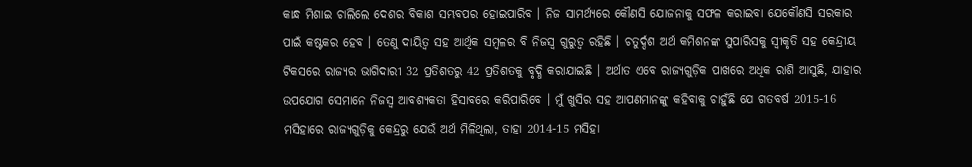କାନ୍ଧ ମିଶାଇ ଚାଲିଲେ ଦେଶର ବିକାଶ ସମ୍ଭବପର ହୋଇପାରିବ । ନିଜ ସାମର୍ଥ୍ୟରେ କୌଣସି ଯୋଜନାକୁ ସଫଳ କରାଇବା ଯେକୌଣସି ସରକାର ପାଇଁ କଷ୍ଟକର ହେବ । ତେଣୁ ଦାୟିତ୍ୱ ସହ ଆର୍ଥିକ ସମ୍ବଳର ବି ନିଜସ୍ୱ ଗୁରୁତ୍ୱ ରହିଛି । ଚତୁର୍ଦ୍ଦଶ ଅର୍ଥ କମିଶନଙ୍କ ସୁପାରିସକୁ ସ୍ୱୀକୃତି ସହ କେନ୍ଦ୍ରୀୟ ଟିକସରେ ରାଜ୍ୟର ଭାଗିଦାରୀ 32 ପ୍ରତିଶତରୁ 42 ପ୍ରତିଶତକୁ ବୃଦ୍ଧି କରାଯାଇଛି । ଅର୍ଥାତ ଏବେ ରାଜ୍ୟଗୁଡ଼ିକ ପାଖରେ ଅଧିକ ରାଶି ଆସୁଛି, ଯାହାର ଉପଯୋଗ ସେମାନେ ନିଜସ୍ୱ ଆବଶ୍ୟକତା ହିସାବରେ କରିପାରିବେ । ମୁଁ ଖୁସିର ସହ ଆପଣମାନଙ୍କୁ କହିବାକୁ ଚାହୁଁଛି ଯେ ଗତବର୍ଷ 2015-16 ମସିହାରେ ରାଜ୍ୟଗୁଡ଼ିକୁ କେନ୍ଦ୍ରରୁ ଯେଉଁ ଅର୍ଥ ମିଳିଥିଲା, ତାହା 2014-15 ମସିହା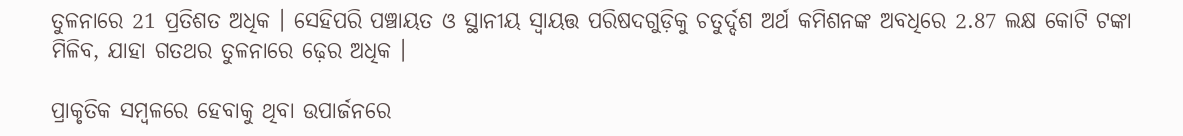ତୁଳନାରେ 21 ପ୍ରତିଶତ ଅଧିକ । ସେହିପରି ପଞ୍ଚାୟତ ଓ ସ୍ଥାନୀୟ ସ୍ୱାୟତ୍ତ ପରିଷଦଗୁଡ଼ିକୁ ଚତୁର୍ଦ୍ଦଶ ଅର୍ଥ କମିଶନଙ୍କ ଅବଧିରେ 2.87 ଲକ୍ଷ କୋଟି ଟଙ୍କା ମିଳିବ, ଯାହା ଗତଥର ତୁଳନାରେ ଢ଼େର ଅଧିକ ।

ପ୍ରାକୃତିକ ସମ୍ବଳରେ ହେବାକୁ ଥିବା ଉପାର୍ଜନରେ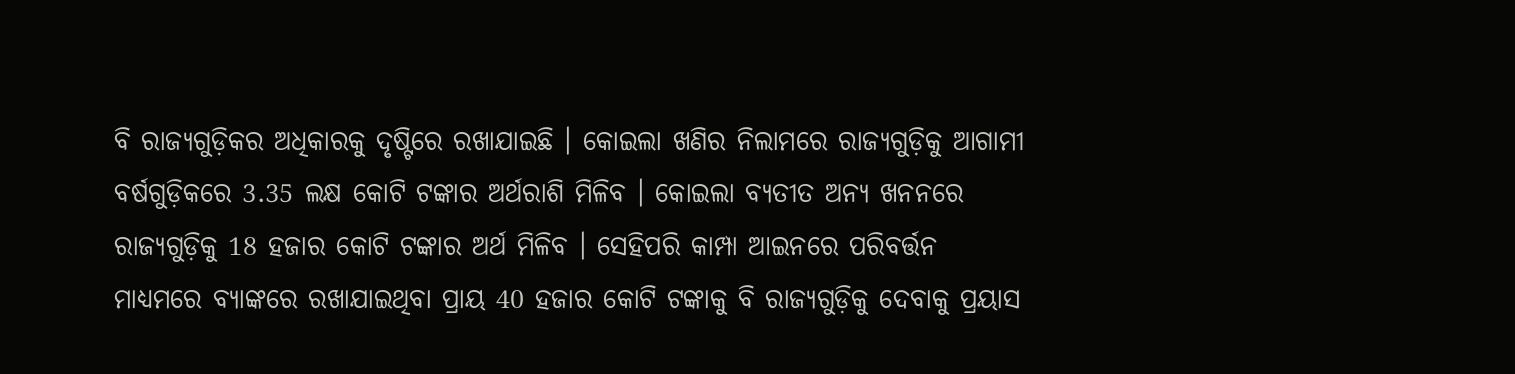ବି ରାଜ୍ୟଗୁଡ଼ିକର ଅଧିକାରକୁ ଦୃଷ୍ଟିରେ ରଖାଯାଇଛି । କୋଇଲା ଖଣିର ନିଲାମରେ ରାଜ୍ୟଗୁଡ଼ିକୁ ଆଗାମୀ ବର୍ଷଗୁଡ଼ିକରେ 3.35 ଲକ୍ଷ କୋଟି ଟଙ୍କାର ଅର୍ଥରାଶି ମିଳିବ । କୋଇଲା ବ୍ୟତୀତ ଅନ୍ୟ ଖନନରେ ରାଜ୍ୟଗୁଡ଼ିକୁ 18 ହଜାର କୋଟି ଟଙ୍କାର ଅର୍ଥ ମିଳିବ । ସେହିପରି କାମ୍ପା ଆଇନରେ ପରିବର୍ତ୍ତନ ମାଧ୍ୟମରେ ବ୍ୟାଙ୍କରେ ରଖାଯାଇଥିବା ପ୍ରାୟ 40 ହଜାର କୋଟି ଟଙ୍କାକୁ ବି ରାଜ୍ୟଗୁଡ଼ିକୁ ଦେବାକୁ ପ୍ରୟାସ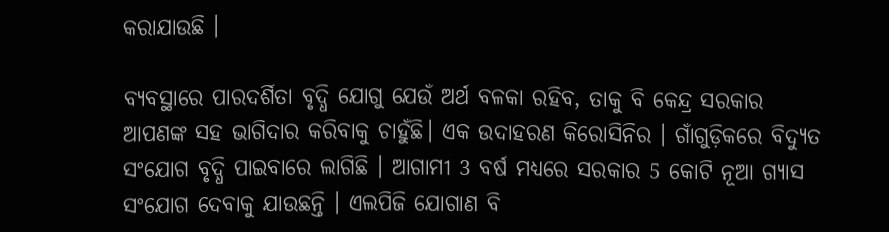କରାଯାଉଛି ।

ବ୍ୟବସ୍ଥାରେ ପାରଦର୍ଶିତା ବୃଦ୍ଧି ଯୋଗୁ ଯେଉଁ ଅର୍ଥ ବଳକା ରହିବ, ତାକୁ ବି କେନ୍ଦ୍ର ସରକାର ଆପଣଙ୍କ ସହ ଭାଗିଦାର କରିବାକୁ ଚାହୁଁଛି। ଏକ ଉଦାହରଣ କିରୋସିନିର । ଗାଁଗୁଡ଼ିକରେ ବିଦ୍ୟୁତ ସଂଯୋଗ ବୃଦ୍ଧି ପାଇବାରେ ଲାଗିଛି । ଆଗାମୀ 3 ବର୍ଷ ମଧ୍ୟରେ ସରକାର 5 କୋଟି ନୂଆ ଗ୍ୟାସ ସଂଯୋଗ ଦେବାକୁ ଯାଉଛନ୍ତି । ଏଲପିଜି ଯୋଗାଣ ବି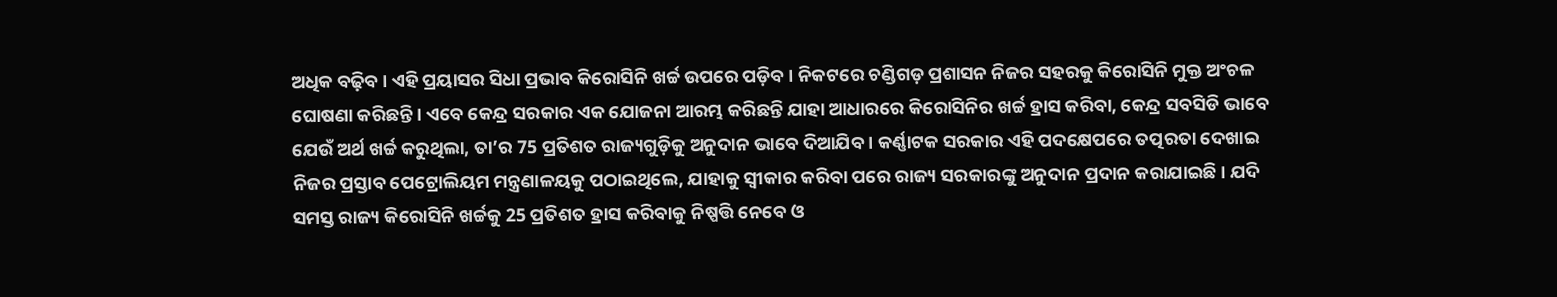ଅଧିକ ବଢ଼ିବ । ଏହି ପ୍ରୟାସର ସିଧା ପ୍ରଭାବ କିରୋସିନି ଖର୍ଚ୍ଚ ଉପରେ ପଡ଼ିବ । ନିକଟରେ ଚଣ୍ଡିଗଡ଼ ପ୍ରଶାସନ ନିଜର ସହରକୁ କିରୋସିନି ମୁକ୍ତ ଅଂଚଳ ଘୋଷଣା କରିଛନ୍ତି । ଏବେ କେନ୍ଦ୍ର ସରକାର ଏକ ଯୋଜନା ଆରମ୍ଭ କରିଛନ୍ତି ଯାହା ଆଧାରରେ କିରୋସିନିର ଖର୍ଚ୍ଚ ହ୍ରାସ କରିବା, କେନ୍ଦ୍ର ସବସିଡି ଭାବେ ଯେଉଁ ଅର୍ଥ ଖର୍ଚ୍ଚ କରୁଥିଲା, ତା’ର 75 ପ୍ରତିଶତ ରାଜ୍ୟଗୁଡ଼ିକୁ ଅନୁଦାନ ଭାବେ ଦିଆଯିବ । କର୍ଣ୍ଣାଟକ ସରକାର ଏହି ପଦକ୍ଷେପରେ ତତ୍ପରତା ଦେଖାଇ ନିଜର ପ୍ରସ୍ତାବ ପେଟ୍ରୋଲିୟମ ମନ୍ତ୍ରଣାଳୟକୁ ପଠାଇଥିଲେ, ଯାହାକୁ ସ୍ୱୀକାର କରିବା ପରେ ରାଜ୍ୟ ସରକାରଙ୍କୁ ଅନୁଦାନ ପ୍ରଦାନ କରାଯାଇଛି । ଯଦି ସମସ୍ତ ରାଜ୍ୟ କିରୋସିନି ଖର୍ଚ୍ଚକୁ 25 ପ୍ରତିଶତ ହ୍ରାସ କରିବାକୁ ନିଷ୍ପତ୍ତି ନେବେ ଓ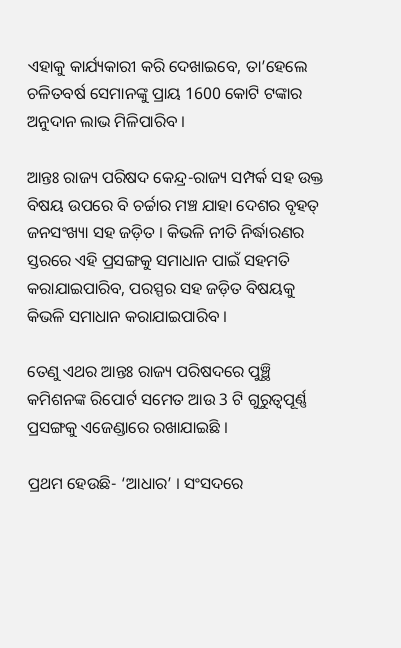ଏହାକୁ କାର୍ଯ୍ୟକାରୀ କରି ଦେଖାଇବେ, ତା’ହେଲେ ଚଳିତବର୍ଷ ସେମାନଙ୍କୁ ପ୍ରାୟ 1600 କୋଟି ଟଙ୍କାର ଅନୁଦାନ ଲାଭ ମିଳିପାରିବ ।

ଆନ୍ତଃ ରାଜ୍ୟ ପରିଷଦ କେନ୍ଦ୍ର-ରାଜ୍ୟ ସମ୍ପର୍କ ସହ ଉକ୍ତ ବିଷୟ ଉପରେ ବି ଚର୍ଚ୍ଚାର ମଞ୍ଚ ଯାହା ଦେଶର ବୃହତ୍ ଜନସଂଖ୍ୟା ସହ ଜଡ଼ିତ । କିଭଳି ନୀତି ନିର୍ଦ୍ଧାରଣର ସ୍ତରରେ ଏହି ପ୍ରସଙ୍ଗକୁ ସମାଧାନ ପାଇଁ ସହମତି କରାଯାଇପାରିବ, ପରସ୍ପର ସହ ଜଡ଼ିତ ବିଷୟକୁ କିଭଳି ସମାଧାନ କରାଯାଇପାରିବ ।

ତେଣୁ ଏଥର ଆନ୍ତଃ ରାଜ୍ୟ ପରିଷଦରେ ପୁଞ୍ଛି କମିଶନଙ୍କ ରିପୋର୍ଟ ସମେତ ଆଉ 3 ଟି ଗୁରୁତ୍ୱପୂର୍ଣ୍ଣ ପ୍ରସଙ୍ଗକୁ ଏଜେଣ୍ଡାରେ ରଖାଯାଇଛି ।

ପ୍ରଥମ ହେଉଛି- ‘ଆଧାର’ । ସଂସଦରେ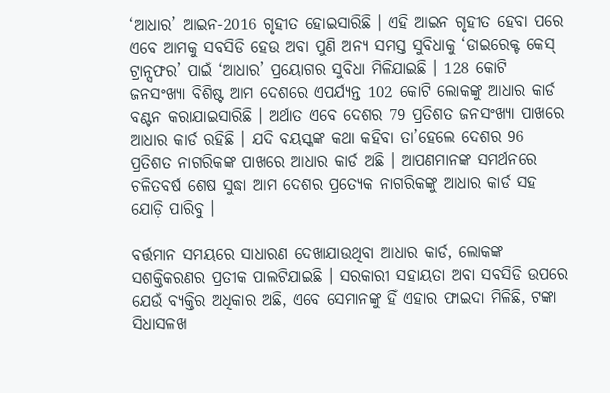‘ଆଧାର’ ଆଇନ-2016 ଗୃହୀତ ହୋଇସାରିଛି । ଏହି ଆଇନ ଗୃହୀତ ହେବା ପରେ ଏବେ ଆମକୁ ସବସିଡି ହେଉ ଅବା ପୁଣି ଅନ୍ୟ ସମସ୍ତ ସୁବିଧାକୁ ‘ଡାଇରେକ୍ଟ କେସ୍ ଟ୍ରାନ୍ସଫର’ ପାଇଁ ‘ଆଧାର’ ପ୍ରୟୋଗର ସୁବିଧା ମିଳିଯାଇଛି । 128 କୋଟି ଜନସଂଖ୍ୟା ବିଶିଷ୍ଟ ଆମ ଦେଶରେ ଏପର୍ଯ୍ୟନ୍ତ 102 କୋଟି ଲୋକଙ୍କୁ ଆଧାର କାର୍ଡ ବଣ୍ଟନ କରାଯାଇସାରିଛି । ଅର୍ଥାତ ଏବେ ଦେଶର 79 ପ୍ରତିଶତ ଜନସଂଖ୍ୟା ପାଖରେ ଆଧାର କାର୍ଡ ରହିଛି । ଯଦି ବୟସ୍କଙ୍କ କଥା କହିବା ତା’ହେଲେ ଦେଶର 96 ପ୍ରତିଶତ ନାଗରିକଙ୍କ ପାଖରେ ଆଧାର କାର୍ଡ ଅଛି । ଆପଣମାନଙ୍କ ସମର୍ଥନରେ ଚଳିତବର୍ଷ ଶେଷ ସୁଦ୍ଧା ଆମ ଦେଶର ପ୍ରତ୍ୟେକ ନାଗରିକଙ୍କୁ ଆଧାର କାର୍ଡ ସହ ଯୋଡ଼ି ପାରିବୁ ।

ବର୍ତ୍ତମାନ ସମୟରେ ସାଧାରଣ ଦେଖାଯାଉଥିବା ଆଧାର କାର୍ଡ, ଲୋକଙ୍କ ସଶକ୍ତିକରଣର ପ୍ରତୀକ ପାଲଟିଯାଇଛି । ସରକାରୀ ସହାୟତା ଅବା ସବସିଡି ଉପରେ ଯେଉଁ ବ୍ୟକ୍ତିର ଅଧିକାର ଅଛି, ଏବେ ସେମାନଙ୍କୁ ହିଁ ଏହାର ଫାଇଦା ମିଳିଛି, ଟଙ୍କା ସିଧାସଳଖ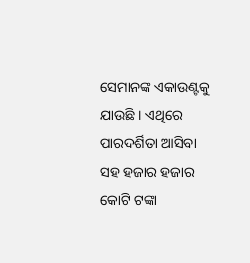ସେମାନଙ୍କ ଏକାଉଣ୍ଟକୁ ଯାଉଛି । ଏଥିରେ ପାରଦର୍ଶିତା ଆସିବା ସହ ହଜାର ହଜାର କୋଟି ଟଙ୍କା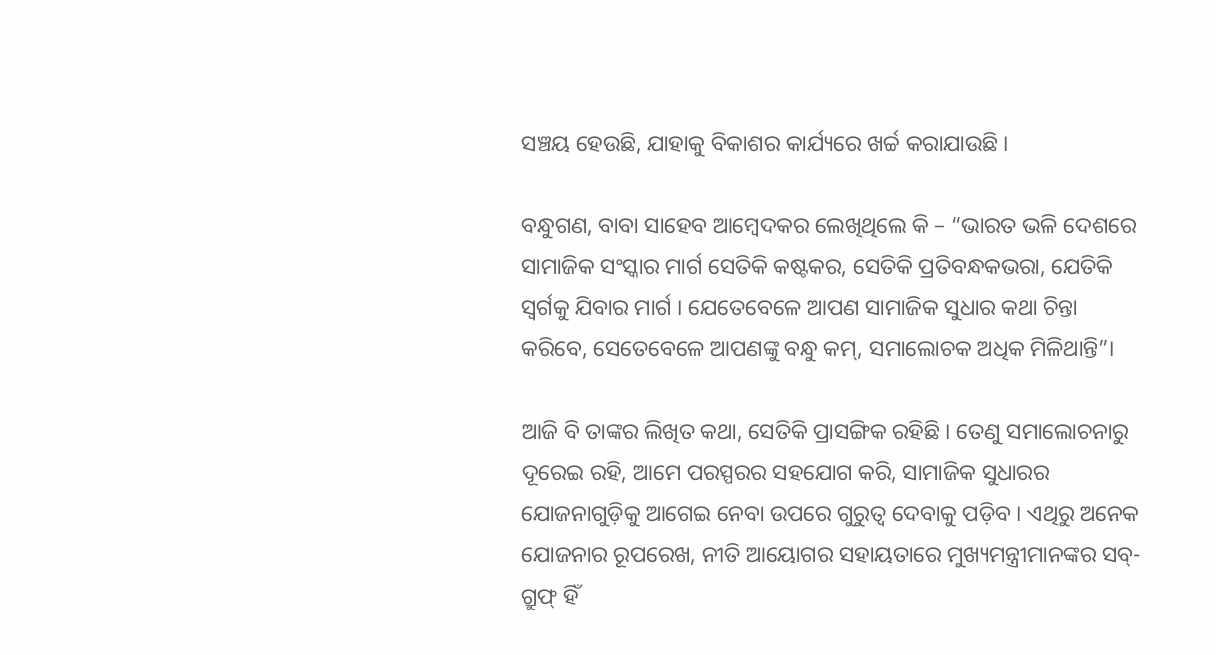ସଞ୍ଚୟ ହେଉଛି, ଯାହାକୁ ବିକାଶର କାର୍ଯ୍ୟରେ ଖର୍ଚ୍ଚ କରାଯାଉଛି ।

ବନ୍ଧୁଗଣ, ବାବା ସାହେବ ଆମ୍ବେଦକର ଲେଖିଥିଲେ କି – “ଭାରତ ଭଳି ଦେଶରେ ସାମାଜିକ ସଂସ୍କାର ମାର୍ଗ ସେତିକି କଷ୍ଟକର, ସେତିକି ପ୍ରତିବନ୍ଧକଭରା, ଯେତିକି ସ୍ୱର୍ଗକୁ ଯିବାର ମାର୍ଗ । ଯେତେବେଳେ ଆପଣ ସାମାଜିକ ସୁଧାର କଥା ଚିନ୍ତା କରିବେ, ସେତେବେଳେ ଆପଣଙ୍କୁ ବନ୍ଧୁ କମ୍, ସମାଲୋଚକ ଅଧିକ ମିଳିଥାନ୍ତି”।

ଆଜି ବି ତାଙ୍କର ଲିଖିତ କଥା, ସେତିକି ପ୍ରାସଙ୍ଗିକ ରହିଛି । ତେଣୁ ସମାଲୋଚନାରୁ ଦୂରେଇ ରହି, ଆମେ ପରସ୍ପରର ସହଯୋଗ କରି, ସାମାଜିକ ସୁଧାରର ଯୋଜନାଗୁଡ଼ିକୁ ଆଗେଇ ନେବା ଉପରେ ଗୁରୁତ୍ୱ ଦେବାକୁ ପଡ଼ିବ । ଏଥିରୁ ଅନେକ ଯୋଜନାର ରୂପରେଖ, ନୀତି ଆୟୋଗର ସହାୟତାରେ ମୁଖ୍ୟମନ୍ତ୍ରୀମାନଙ୍କର ସବ୍-ଗ୍ରୁଫ୍ ହିଁ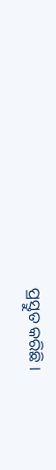ପ୍ରସ୍ତୁତ କରିଛି ।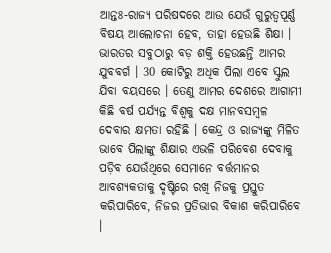ଆନ୍ତଃ-ରାଜ୍ୟ ପରିଷଦରେ ଆଉ ଯେଉଁ ଗୁରୁତ୍ୱପୂର୍ଣ୍ଣ ବିଷୟ ଆଲୋଚନା ହେବ, ତାହା ହେଉଛି ଶିକ୍ଷା । ଭାରତର ସବୁଠାରୁ ବଡ଼ ଶକ୍ତି ହେଉଛନ୍ତି ଆମର ଯୁବବର୍ଗ । 30 କୋଟିରୁ ଅଧିକ ପିଲା ଏବେ ସ୍କୁଲ ଯିବା ବୟସରେ । ତେଣୁ ଆମର ଦେଶରେ ଆଗାମୀ କିଛି ବର୍ଷ ପର୍ଯ୍ୟନ୍ତ ବିଶ୍ୱକୁ ଦକ୍ଷ ମାନବସମ୍ବଳ ଦେବାର କ୍ଷମତା ରହିଛି । କେନ୍ଦ୍ର ଓ ରାଜ୍ୟଙ୍କୁ ମିଳିତ ଭାବେ ପିଲାଙ୍କୁ ଶିକ୍ଷାର ଏଭଳି ପରିବେଶ ଦେବାକୁ ପଡ଼ିବ ଯେଉଁଥିରେ ସେମାନେ ବର୍ତ୍ତମାନର ଆବଶ୍ୟକତାକୁ ଦୃଷ୍ଟିରେ ରଖି ନିଜକୁ ପ୍ରସ୍ତୁତ କରିପାରିବେ, ନିଜର ପ୍ରତିଭାର ବିକାଶ କରିପାରିବେ ।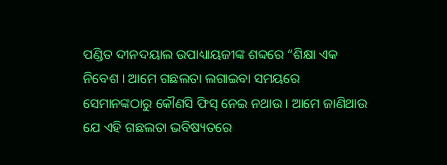ପଣ୍ଡିତ ଦୀନଦୟାଲ ଉପାଧ୍ୟାୟଜୀଙ୍କ ଶବ୍ଦରେ “ଶିକ୍ଷା ଏକ ନିବେଶ । ଆମେ ଗଛଲତା ଲଗାଇବା ସମୟରେ ସେମାନଙ୍କଠାରୁ କୌଣସି ଫିସ୍ ନେଇ ନଥାଉ । ଆମେ ଜାଣିଥାଉ ଯେ ଏହି ଗଛଲତା ଭବିଷ୍ୟତରେ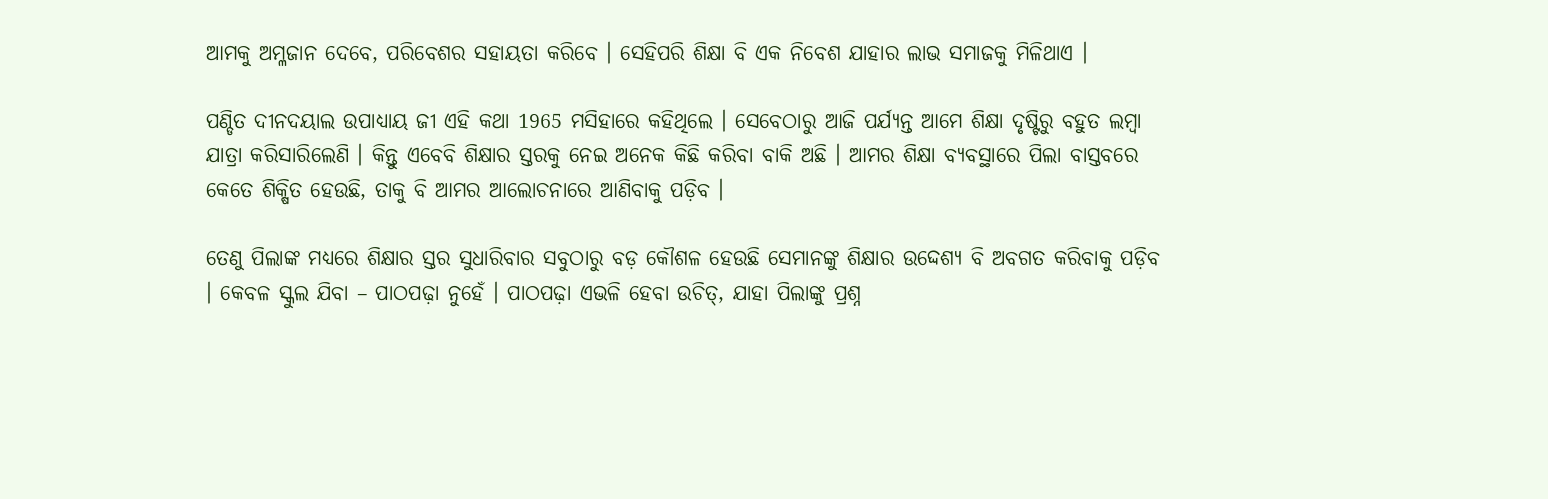ଆମକୁ ଅମ୍ଳଜାନ ଦେବେ, ପରିବେଶର ସହାୟତା କରିବେ । ସେହିପରି ଶିକ୍ଷା ବି ଏକ ନିବେଶ ଯାହାର ଲାଭ ସମାଜକୁ ମିଳିଥାଏ ।

ପଣ୍ଡିତ ଦୀନଦୟାଲ ଉପାଧ୍ୟାୟ ଜୀ ଏହି କଥା 1965 ମସିହାରେ କହିଥିଲେ । ସେବେଠାରୁ ଆଜି ପର୍ଯ୍ୟନ୍ତ ଆମେ ଶିକ୍ଷା ଦୃଷ୍ଟିରୁ ବହୁତ ଲମ୍ବା ଯାତ୍ରା କରିସାରିଲେଣି । କିନ୍ତୁ ଏବେବି ଶିକ୍ଷାର ସ୍ତରକୁ ନେଇ ଅନେକ କିଛି କରିବା ବାକି ଅଛି । ଆମର ଶିକ୍ଷା ବ୍ୟବସ୍ଥାରେ ପିଲା ବାସ୍ତବରେ କେତେ ଶିକ୍ଷିତ ହେଉଛି, ତାକୁ ବି ଆମର ଆଲୋଚନାରେ ଆଣିବାକୁ ପଡ଼ିବ ।

ତେଣୁ ପିଲାଙ୍କ ମଧ୍ୟରେ ଶିକ୍ଷାର ସ୍ତର ସୁଧାରିବାର ସବୁଠାରୁ ବଡ଼ କୌଶଳ ହେଉଛି ସେମାନଙ୍କୁ ଶିକ୍ଷାର ଉଦ୍ଦେଶ୍ୟ ବି ଅବଗତ କରିବାକୁ ପଡ଼ିବ । କେବଳ ସ୍କୁଲ ଯିବା – ପାଠପଢ଼ା ନୁହେଁ । ପାଠପଢ଼ା ଏଭଳି ହେବା ଉଚିତ୍, ଯାହା ପିଲାଙ୍କୁ ପ୍ରଶ୍ନ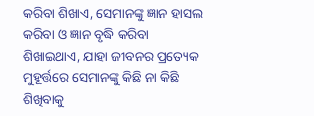କରିବା ଶିଖାଏ, ସେମାନଙ୍କୁ ଜ୍ଞାନ ହାସଲ କରିବା ଓ ଜ୍ଞାନ ବୃଦ୍ଧି କରିବା ଶିଖାଇଥାଏ, ଯାହା ଜୀବନର ପ୍ରତ୍ୟେକ ମୁହୂର୍ତ୍ତରେ ସେମାନଙ୍କୁ କିଛି ନା କିଛି ଶିଖିବାକୁ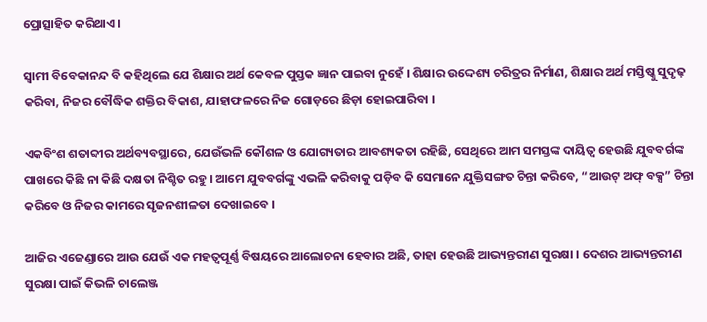ପ୍ରୋତ୍ସାହିତ କରିଥାଏ ।

ସ୍ୱାମୀ ବିବେକାନନ୍ଦ ବି କହିଥିଲେ ଯେ ଶିକ୍ଷାର ଅର୍ଥ କେବଳ ପୁସ୍ତକ ଜ୍ଞାନ ପାଇବା ନୁହେଁ । ଶିକ୍ଷାର ଉଦ୍ଦେଶ୍ୟ ଚରିତ୍ରର ନିର୍ମାଣ, ଶିକ୍ଷାର ଅର୍ଥ ମସ୍ତିଷ୍କୁ ସୁଦୃଢ଼ କରିବା, ନିଜର ବୌଦ୍ଧିକ ଶକ୍ତିର ବିକାଶ, ଯାହାଫଳରେ ନିଜ ଗୋଡ଼ରେ ଛିଡ଼ା ହୋଇପାରିବା ।

ଏକବିଂଶ ଶତାବ୍ଦୀର ଅର୍ଥବ୍ୟବସ୍ଥାରେ, ଯେଉଁଭଳି କୌଶଳ ଓ ଯୋଗ୍ୟତାର ଆବଶ୍ୟକତା ରହିଛି, ସେଥିରେ ଆମ ସମସ୍ତଙ୍କ ଦାୟିତ୍ୱ ହେଉଛି ଯୁବବର୍ଗଙ୍କ ପାଖରେ କିଛି ନା କିଛି ଦକ୍ଷତା ନିଶ୍ଚିତ ରହୁ । ଆମେ ଯୁବବର୍ଗଙ୍କୁ ଏଭଳି କରିବାକୁ ପଡ଼ିବ କି ସେମାନେ ଯୁକ୍ତିସଙ୍ଗତ ଚିନ୍ତା କରିବେ, “ଆଉଟ୍ ଅଫ୍ ବକ୍ସ” ଚିନ୍ତା କରିବେ ଓ ନିଜର କାମରେ ସୃଜନଶୀଳତା ଦେଖାଇବେ ।

ଆଜିର ଏଜେଣ୍ଡାରେ ଆଉ ଯେଉଁ ଏକ ମହତ୍ୱପୂର୍ଣ୍ଣ ବିଷୟରେ ଆଲୋଚନା ହେବାର ଅଛି, ତାହା ହେଉଛି ଆଭ୍ୟନ୍ତରୀଣ ସୁରକ୍ଷା । ଦେଶର ଆଭ୍ୟନ୍ତରୀଣ ସୁରକ୍ଷା ପାଇଁ କିଭଳି ଚାଲେଞ୍ଜ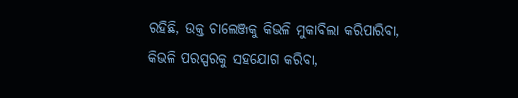ରହିଛି, ଉକ୍ତ ଚାଲେଞ୍ଜକୁ କିଭଳି ମୁକାବିଲା କରିପାରିବା, କିଭଳି ପରସ୍ପରକୁ ସହଯୋଗ କରିବା,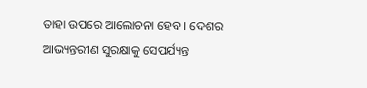ତାହା ଉପରେ ଆଲୋଚନା ହେବ । ଦେଶର ଆଭ୍ୟନ୍ତରୀଣ ସୁରକ୍ଷାକୁ ସେପର୍ଯ୍ୟନ୍ତ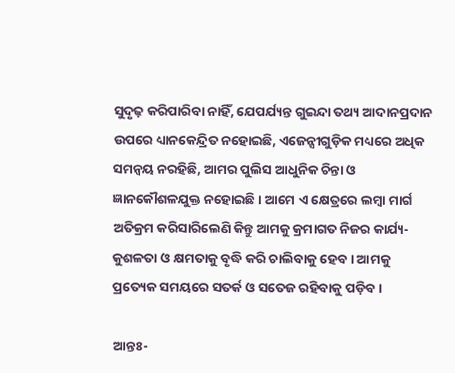ସୁଦୃଢ଼ କରିପାରିବା ନାହିଁ, ଯେପର୍ଯ୍ୟନ୍ତ ଗୁଇନ୍ଦା ତଥ୍ୟ ଆଦାନପ୍ରଦାନ ଉପରେ ଧ୍ୟାନକେନ୍ଦ୍ରିତ ନହୋଇଛି, ଏଜେନ୍ସୀଗୁଡ଼ିକ ମଧ୍ୟରେ ଅଧିକ ସମନ୍ୱୟ ନରହିଛି, ଆମର ପୁଲିସ ଆଧୁନିକ ଚିନ୍ତା ଓ ଜ୍ଞାନକୌଶଳଯୁକ୍ତ ନହୋଇଛି । ଆମେ ଏ କ୍ଷେତ୍ରରେ ଲମ୍ବା ମାର୍ଗ ଅତିକ୍ରମ କରିସାରିଲେଣି କିନ୍ତୁ ଆମକୁ କ୍ରମାଗତ ନିଜର କାର୍ଯ୍ୟ-କୁଶଳତା ଓ କ୍ଷମତାକୁ ବୃଦ୍ଧି କରି ଚାଲିବାକୁ ହେବ । ଆମକୁ ପ୍ରତ୍ୟେକ ସମୟରେ ସତର୍କ ଓ ସତେଜ ରହିବାକୁ ପଡ଼ିବ ।

ଆନ୍ତଃ-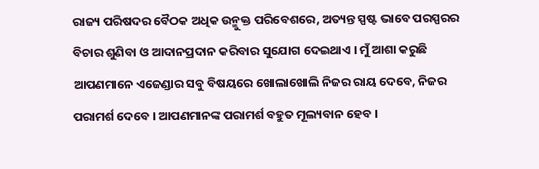ରାଜ୍ୟ ପରିଷଦର ବୈଠକ ଅଧିକ ଉନ୍ମୁକ୍ତ ପରିବେଶରେ, ଅତ୍ୟନ୍ତ ସ୍ପଷ୍ଟ ଭାବେ ପରସ୍ପରର ବିଚାର ଶୁଣିବା ଓ ଆଦାନପ୍ରଦାନ କରିବାର ସୁଯୋଗ ଦେଇଥାଏ । ମୁଁ ଆଶା କରୁଛି ଆପଣମାନେ ଏଜେଣ୍ଡାର ସବୁ ବିଷୟରେ ଖୋଲାଖୋଲି ନିଜର ରାୟ ଦେବେ, ନିଜର ପରାମର୍ଶ ଦେବେ । ଆପଣମାନଙ୍କ ପରାମର୍ଶ ବହୁତ ମୂଲ୍ୟବାନ ହେବ ।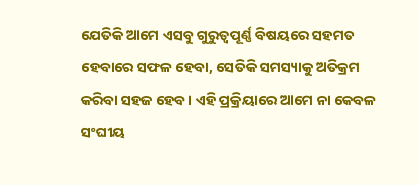ଯେତିକି ଆମେ ଏସବୁ ଗୁରୁତ୍ୱପୂର୍ଣ୍ଣ ବିଷୟରେ ସହମତ ହେବାରେ ସଫଳ ହେବା, ସେତିକି ସମସ୍ୟାକୁ ଅତିକ୍ରମ କରିବା ସହଜ ହେବ । ଏହି ପ୍ରକ୍ରିୟାରେ ଆମେ ନା କେବଳ ସଂଘୀୟ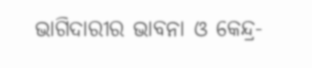ଭାଗିଦାରୀର ଭାବନା ଓ କେନ୍ଦ୍ର-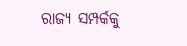ରାଜ୍ୟ ସମ୍ପର୍କକୁ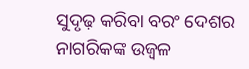ସୁଦୃଢ଼ କରିବା ବରଂ ଦେଶର ନାଗରିକଙ୍କ ଉଜ୍ୱଳ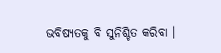ଭବିଷ୍ୟତକୁ ବି ସୁନିଶ୍ଚିତ କରିବା ।